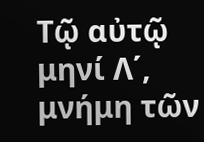Τῷ αὐτῷ μηνί Λ΄, μνήμη τῶν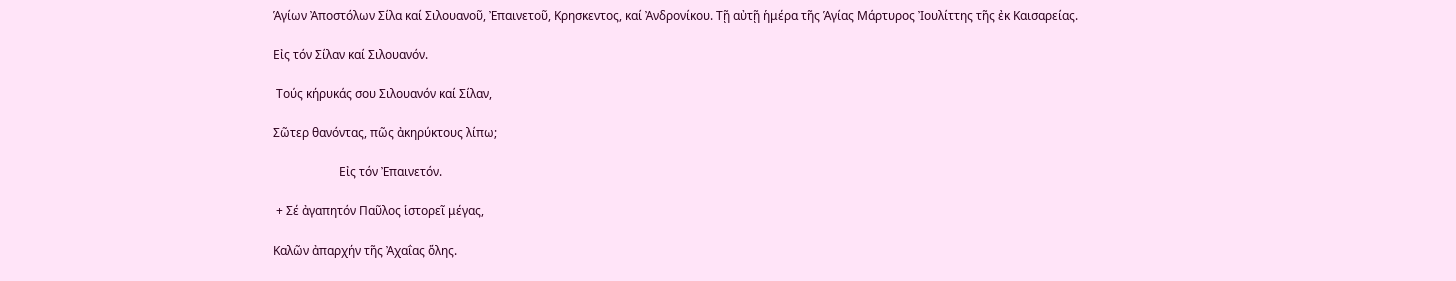Ἁγίων Ἀποστόλων Σίλα καί Σιλουανοῦ, Ἐπαινετοῦ, Κρησκεντος, καί Ἀνδρονίκου. Τῇ αὐτῇ ἡμέρα τῆς Ἁγίας Μάρτυρος Ἰουλίττης τῆς ἐκ Καισαρείας.

Εἰς τόν Σίλαν καί Σιλουανόν.

 Τούς κήρυκάς σου Σιλουανόν καί Σίλαν,

Σῶτερ θανόντας, πῶς ἀκηρύκτους λίπω;

                      Εἰς τόν Ἐπαινετόν.

 + Σέ ἀγαπητόν Παῦλος ἱστορεῖ μέγας,

Καλῶν ἀπαρχήν τῆς Ἀχαΐας ὅλης.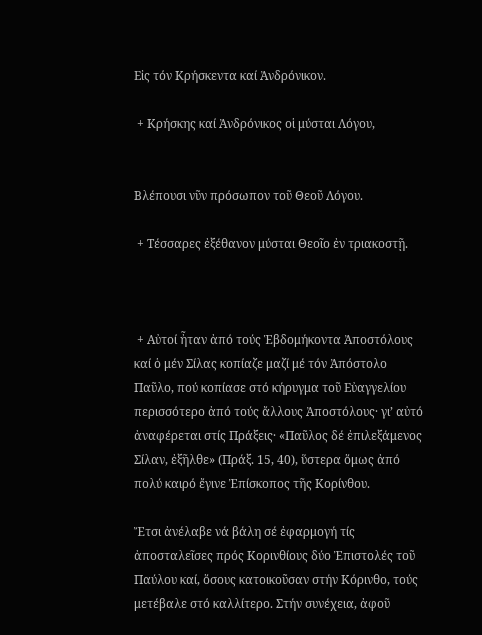Εἰς τόν Κρήσκεντα καί Ἀνδρόνικον.

 + Κρήσκης καί Ἀνδρόνικος οἱ μύσται Λόγου,


Βλέπουσι νῦν πρόσωπον τοῦ Θεοῦ Λόγου.

 + Τέσσαρες ἐξέθανον μύσται Θεοῖο ἐν τριακοστῇ.



 + Αὐτοί ἦταν ἀπό τούς Ἑβδομήκοντα Ἀποστόλους καί ὁ μέν Σίλας κοπίαζε μαζί μέ τόν Ἀπόστολο Παῦλο, πού κοπίασε στό κήρυγμα τοῦ Εὐαγγελίου περισσότερο ἀπό τούς ἄλλους Ἀποστόλους· γι’ αὐτό ἀναφέρεται στίς Πράξεις· «Παῦλος δέ ἐπιλεξάμενος Σίλαν, ἐξῆλθε» (Πράξ. 15, 40), ὕστερα ὅμως ἀπό πολύ καιρό ἔγινε Ἐπίσκοπος τῆς Κορίνθου.

Ἔτσι ἀνέλαβε νά βάλη σέ ἐφαρμογή τίς ἀποσταλεῖσες πρός Κορινθίους δύο Ἐπιστολές τοῦ Παύλου καί, ὅσους κατοικοῦσαν στήν Κόρινθο, τούς μετέβαλε στό καλλίτερο. Στήν συνέχεια, ἀφοῦ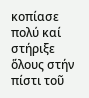κοπίασε πολύ καί στήριξε ὅλους στήν πίστι τοῦ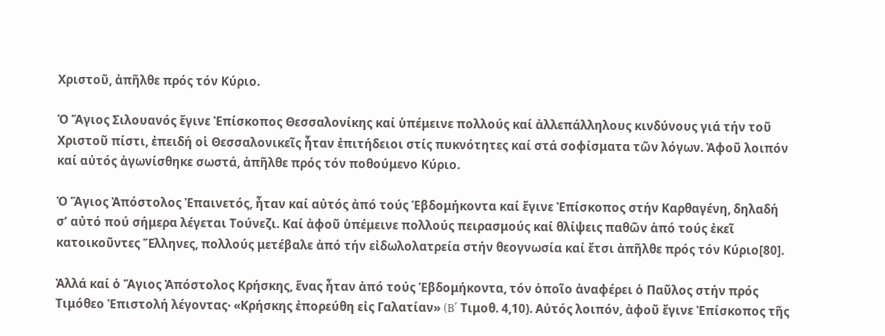Χριστοῦ, ἀπῆλθε πρός τόν Κύριο.

Ὁ Ἅγιος Σιλουανός ἔγινε Ἐπίσκοπος Θεσσαλονίκης καί ὑπέμεινε πολλούς καί ἀλλεπάλληλους κινδύνους γιά τήν τοῦ Χριστοῦ πίστι, ἐπειδή οἱ Θεσσαλονικεῖς ἦταν ἐπιτήδειοι στίς πυκνότητες καί στά σοφίσματα τῶν λόγων. Ἀφοῦ λοιπόν καί αὐτός ἀγωνίσθηκε σωστά, ἀπῆλθε πρός τόν ποθούμενο Κύριο.

Ὁ Ἅγιος Ἀπόστολος Ἐπαινετός, ἦταν καί αὐτός ἀπό τούς Ἑβδομήκοντα καί ἔγινε Ἐπίσκοπος στήν Καρθαγένη, δηλαδή σ’ αὐτό πού σήμερα λέγεται Τούνεζι. Καί ἀφοῦ ὑπέμεινε πολλούς πειρασμούς καί θλίψεις παθῶν ἀπό τούς ἐκεῖ κατοικοῦντες Ἕλληνες, πολλούς μετέβαλε ἀπό τήν εἰδωλολατρεία στήν θεογνωσία καί ἔτσι ἀπῆλθε πρός τόν Κύριο[80].

Ἀλλά καί ὁ Ἅγιος Ἀπόστολος Κρήσκης, ἕνας ἦταν ἀπό τούς Ἑβδομήκοντα, τόν ὁποῖο ἀναφέρει ὁ Παῦλος στήν πρός Τιμόθεο Ἐπιστολή λέγοντας· «Κρήσκης ἐπορεύθη εἰς Γαλατίαν» (B΄ Τιμοθ. 4,10). Αὐτός λοιπόν, ἀφοῦ ἔγινε Ἐπίσκοπος τῆς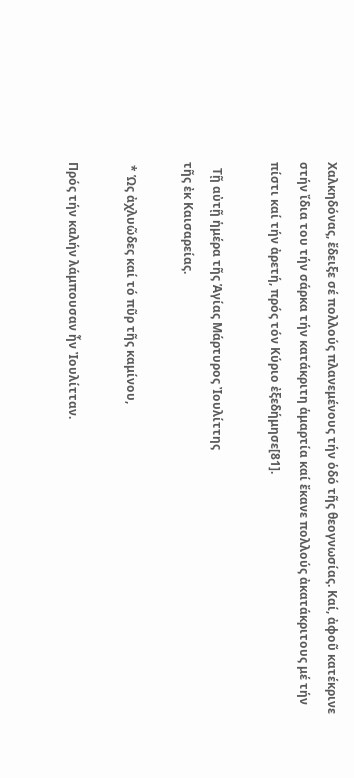Χαλκηδόνας, ἔδειξε σέ πολλούς πλανεμένους τήν ὁδό τῆς θεογνωσίας. Καί, ἀφοῦ κατέκρινε στήν ἴδια του τήν σάρκα τήν κατάκριτη ἁμαρτία καί ἔκανε πολλούς ἀκατάκριτους μέ τήν πίστι καί τήν ἀρετή, πρός τόν Κύριο ἐξεδήμησε[81].

  Τῇ αὐτῇ ἡμέρα τῆς Ἁγίας Μάρτυρος Ἰουλίττης
τῆς ἐκ Καισαρείας.

 * Ὡς ἀχλυῶδες καί τό πῦρ τῆς καμίνου,

Πρός τήν καλήν λάμπουσαν ἦν Ἰουλίτταν.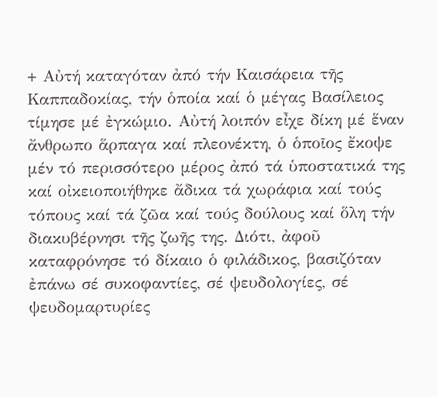+ Αὐτή καταγόταν ἀπό τήν Καισάρεια τῆς Καππαδοκίας, τήν ὁποία καί ὁ μέγας Βασίλειος τίμησε μέ ἐγκώμιο. Αὐτή λοιπόν εἶχε δίκη μέ ἕναν ἄνθρωπο ἅρπαγα καί πλεονέκτη, ὁ ὁποῖος ἔκοψε μέν τό περισσότερο μέρος ἀπό τά ὑποστατικά της καί οἰκειοποιήθηκε ἄδικα τά χωράφια καί τούς τόπους καί τά ζῶα καί τούς δούλους καί ὅλη τήν διακυβέρνησι τῆς ζωῆς της. Διότι, ἀφοῦ καταφρόνησε τό δίκαιο ὁ φιλάδικος, βασιζόταν ἐπάνω σέ συκοφαντίες, σέ ψευδολογίες, σέ ψευδομαρτυρίες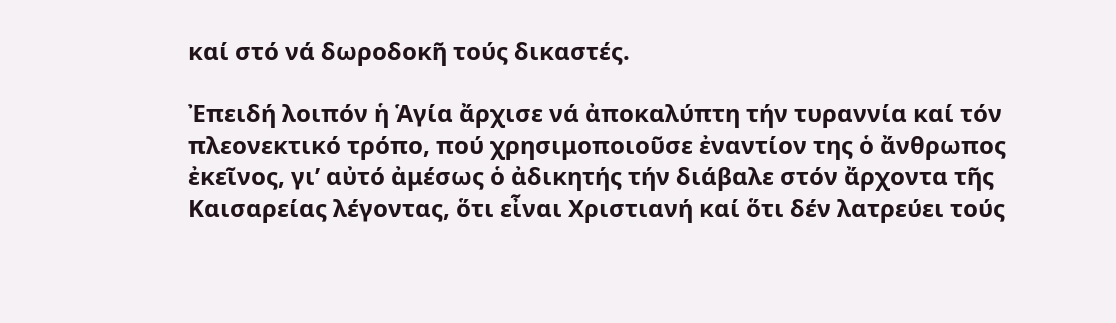καί στό νά δωροδοκῆ τούς δικαστές.

Ἐπειδή λοιπόν ἡ Ἁγία ἄρχισε νά ἀποκαλύπτη τήν τυραννία καί τόν πλεονεκτικό τρόπο, πού χρησιμοποιοῦσε ἐναντίον της ὁ ἄνθρωπος ἐκεῖνος, γι’ αὐτό ἀμέσως ὁ ἀδικητής τήν διάβαλε στόν ἄρχοντα τῆς Καισαρείας λέγοντας, ὅτι εἶναι Χριστιανή καί ὅτι δέν λατρεύει τούς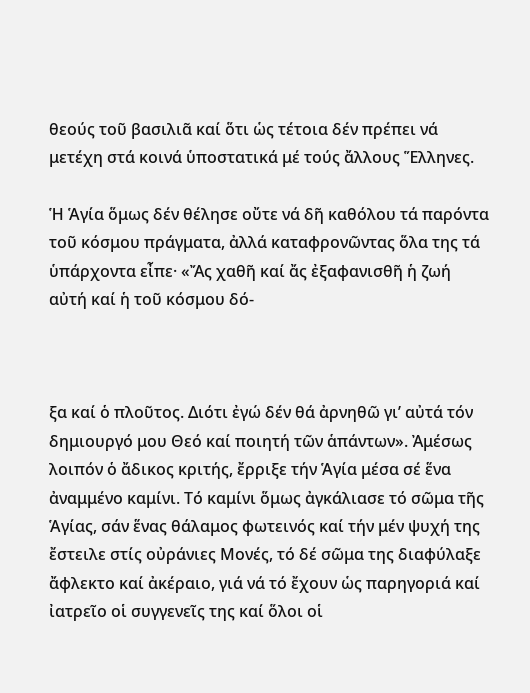θεούς τοῦ βασιλιᾶ καί ὅτι ὡς τέτοια δέν πρέπει νά μετέχη στά κοινά ὑποστατικά μέ τούς ἄλλους Ἕλληνες.

Ἡ Ἁγία ὅμως δέν θέλησε οὔτε νά δῆ καθόλου τά παρόντα τοῦ κόσμου πράγματα, ἀλλά καταφρονῶντας ὅλα της τά ὑπάρχοντα εἶπε· «Ἄς χαθῆ καί ἄς ἐξαφανισθῆ ἡ ζωή αὐτή καί ἡ τοῦ κόσμου δό-



ξα καί ὁ πλοῦτος. Διότι ἐγώ δέν θά ἀρνηθῶ γι’ αὐτά τόν δημιουργό μου Θεό καί ποιητή τῶν ἁπάντων». Ἀμέσως λοιπόν ὁ ἄδικος κριτής, ἔρριξε τήν Ἁγία μέσα σέ ἕνα ἀναμμένο καμίνι. Τό καμίνι ὅμως ἀγκάλιασε τό σῶμα τῆς Ἁγίας, σάν ἕνας θάλαμος φωτεινός καί τήν μέν ψυχή της ἔστειλε στίς οὐράνιες Μονές, τό δέ σῶμα της διαφύλαξε ἄφλεκτο καί ἀκέραιο, γιά νά τό ἔχουν ὡς παρηγοριά καί ἰατρεῖο οἱ συγγενεῖς της καί ὅλοι οἱ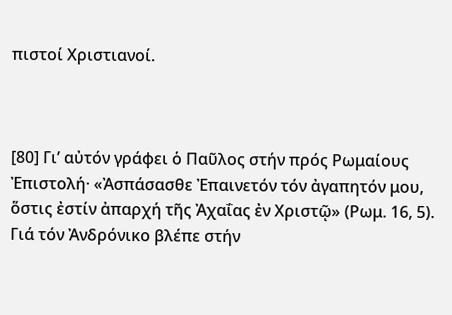πιστοί Χριστιανοί.



[80] Γι’ αὐτόν γράφει ὁ Παῦλος στήν πρός Ρωμαίους Ἐπιστολή· «Ἀσπάσασθε Ἐπαινετόν τόν ἀγαπητόν μου, ὅστις ἐστίν ἀπαρχή τῆς Ἀχαΐας ἐν Χριστῷ» (Ρωμ. 16, 5). Γιά τόν Ἀνδρόνικο βλέπε στήν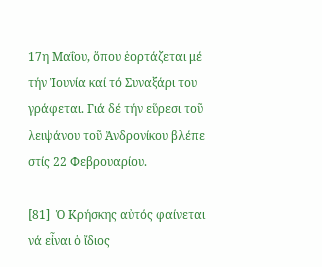17η Μαΐου, ὅπου ἑορτάζεται μέ τήν Ἰουνία καί τό Συναξάρι του γράφεται. Γιά δέ τήν εὕρεσι τοῦ λειψάνου τοῦ Ἀνδρονίκου βλέπε στίς 22 Φεβρουαρίου.

[81]  Ὁ Κρήσκης αὐτός φαίνεται νά εἶναι ὁ ἴδιος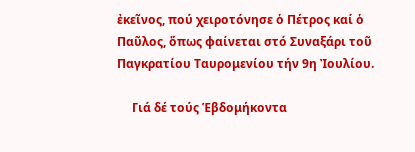ἐκεῖνος, πού χειροτόνησε ὁ Πέτρος καί ὁ Παῦλος, ὅπως φαίνεται στό Συναξάρι τοῦ Παγκρατίου Ταυρομενίου τήν 9η Ἰουλίου.

     Γιά δέ τούς Ἑβδομήκοντα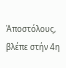Ἀποστόλους, βλέπε στήν 4η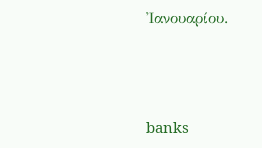Ἰανουαρίου.



banks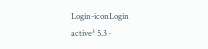Login-iconLogin
active³ 5.3 ·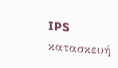IPS κατασκευή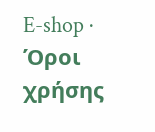E-shop · Όροι χρήσης